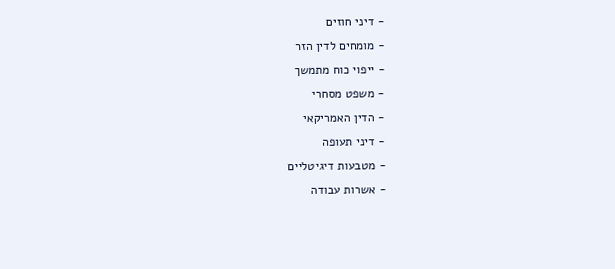- דיני חוזים
- מומחים לדין הזר
- ייפוי כוח מתמשך
- משפט מסחרי
- הדין האמריקאי
- דיני תעופה
- מטבעות דיגיטליים
- אשרות עבודה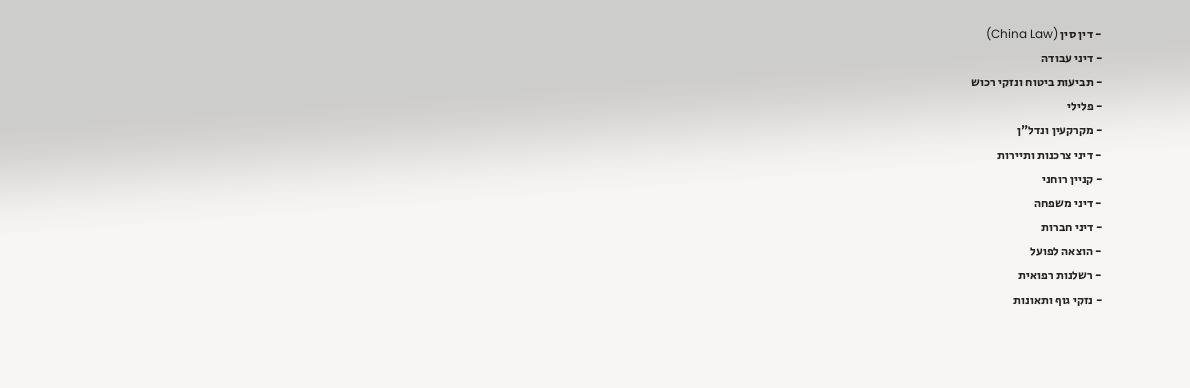- דין סין (China Law)
- דיני עבודה
- תביעות ביטוח ונזקי רכוש
- פלילי
- מקרקעין ונדל"ן
- דיני צרכנות ותיירות
- קניין רוחני
- דיני משפחה
- דיני חברות
- הוצאה לפועל
- רשלנות רפואית
- נזקי גוף ותאונות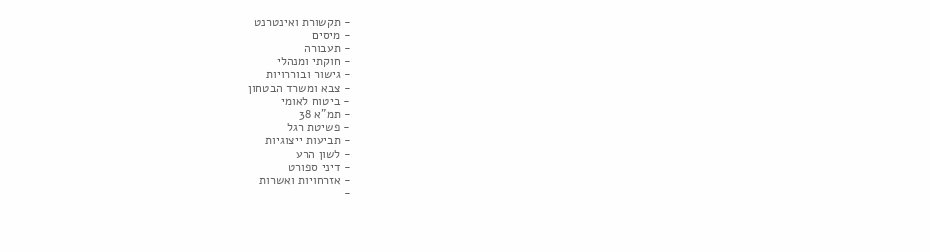- תקשורת ואינטרנט
- מיסים
- תעבורה
- חוקתי ומנהלי
- גישור ובוררויות
- צבא ומשרד הבטחון
- ביטוח לאומי
- תמ"א 38
- פשיטת רגל
- תביעות ייצוגיות
- לשון הרע
- דיני ספורט
- אזרחויות ואשרות
-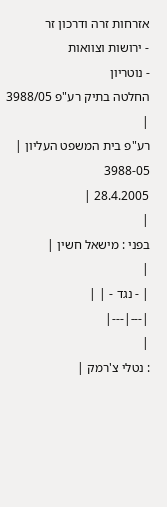אזרחות זרה ודרכון זר
- ירושות וצוואות
- נוטריון
החלטה בתיק רע"פ 3988/05
|
רע"פ בית המשפט העליון |
3988-05
28.4.2005 |
|
בפני : מישאל חשין |
|
| - נגד - | |
|---|---|
|
: נטלי צ'רמק |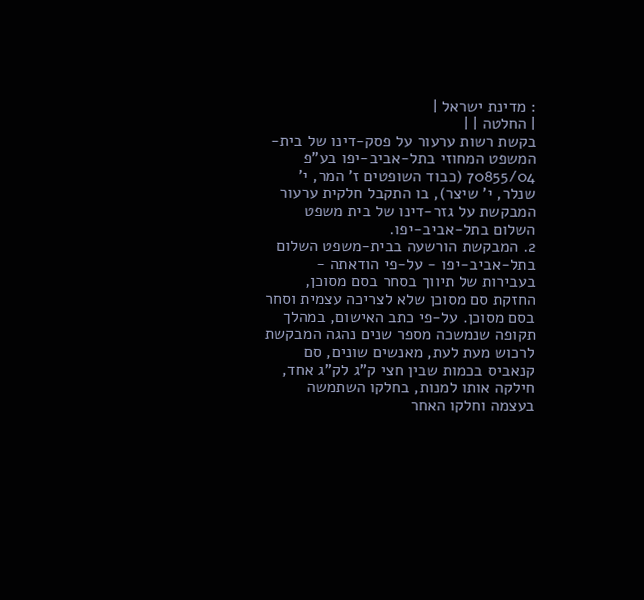: מדינת ישראל |
| החלטה | |
בקשת רשות ערעור על פסק-דינו של בית-המשפט המחוזי בתל-אביב-יפו בע"פ 70855/04 (כבוד השופטים ז' המר, י' שנלר, י' שיצר), בו התקבל חלקית ערעור המבקשת על גזר-דינו של בית משפט השלום בתל-אביב-יפו.
2. המבקשת הורשעה בבית-משפט השלום בתל-אביב-יפו - על-פי הודאתה - בעבירות של תיווך בסחר בסם מסוכן, החזקת סם מסוכן שלא לצריכה עצמית וסחר בסם מסוכן. על-פי כתב האישום, במהלך תקופה שנמשכה מספר שנים נהגה המבקשת לרכוש מעת לעת, מאנשים שונים, סם קנאביס בכמות שבין חצי ק"ג לק"ג אחד, חילקה אותו למנות, בחלקו השתמשה בעצמה וחלקו האחר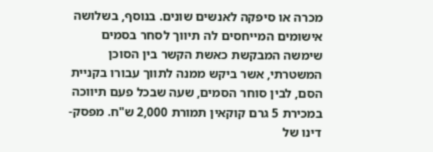מכרה או סיפקה לאנשים שונים. בנוסף, בשלושה אישומים המייחסים לה תיווך לסחר בסמים שימשה המבקשת כאשת הקשר בין הסוכן המשטרתי, אשר ביקש ממנה לתווך עבורו בקניית הסם, לבין סוחר הסמים, שעה שבכל פעם תיווכה במכירת 5 גרם קוקאין תמורת 2,000 ש"ח. מפסק-דינו של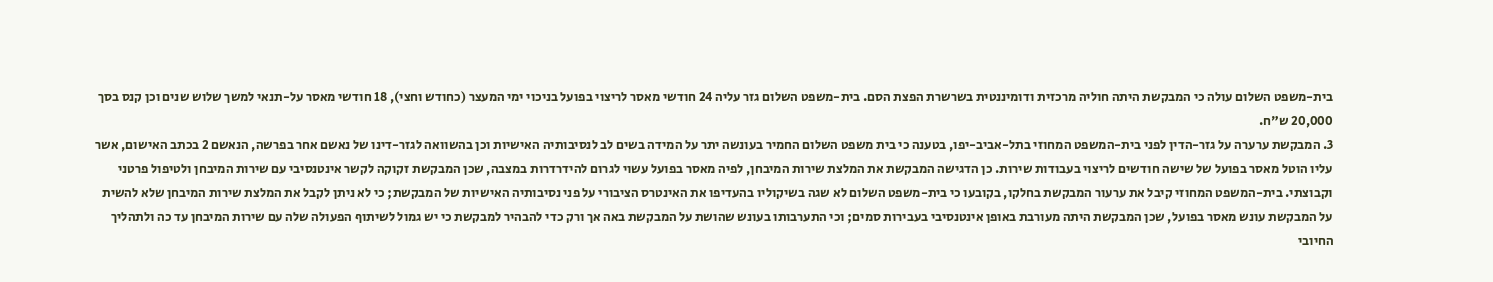בית-משפט השלום עולה כי המבקשת היתה חוליה מרכזית ודומיננטית בשרשרת הפצת הסם. בית-משפט השלום גזר עליה 24 חודשי מאסר לריצוי בפועל בניכוי ימי המעצר (כחודש וחצי), 18 חודשי מאסר על-תנאי למשך שלוש שנים וכן קנס בסך 20,000 ש"ח.
3. המבקשת ערערה על גזר-הדין לפני בית-המשפט המחוזי בתל-אביב-יפו, בטענה כי בית משפט השלום החמיר בעונשה יתר על המידה בשים לב לנסיבותיה האישיות וכן בהשוואה לגזר-דינו של נאשם אחר בפרשה, הנאשם 2 בכתב האישום, אשר עליו הוטל מאסר בפועל של שישה חודשים לריצוי בעבודות שירות. כן הדגישה המבקשת את המלצת שירות המיבחן, לפיה מאסר בפועל עשוי לגרום להידרדרות במצבה, שכן המבקשת זקוקה לקשר אינטנסיבי עם שירות המיבחן ולטיפול פרטני וקבוצתי. בית-המשפט המחוזי קיבל את ערעור המבקשת בחלקו, בקובעו כי בית-משפט השלום לא שגה בשיקוליו בהעדיפו את האינטרס הציבורי על פני נסיבותיה האישיות של המבקשת; כי לא ניתן לקבל את המלצת שירות המיבחן שלא להשית על המבקשת עונש מאסר בפועל, שכן המבקשת היתה מעורבת באופן אינטנסיבי בעבירות סמים; וכי התערבותו בעונש שהושת על המבקשת באה אך ורק כדי להבהיר למבקשת כי יש גמול לשיתוף הפעולה שלה עם שירות המיבחן עד כה ולתהליך החיובי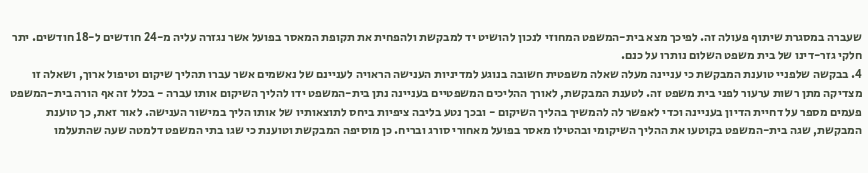שעברה במסגרת שיתוף פעולה זה. לפיכך מצא בית-המשפט המחוזי לנכון להושיט יד למבקשת ולהפחית את תקופת המאסר בפועל אשר נגזרה עליה מ-24 חודשים ל-18 חודשים. יתר חלקי גזר-דינו של בית משפט השלום נותרו על כנם.
4. בבקשה שלפניי טוענת המבקשת כי עניינה מעלה שאלה משפטית חשובה בנוגע למדיניות הענישה הראויה לעניינם של נאשמים אשר עברו תהליך שיקום וטיפול ארוך, ושאלה זו מצדיקה מתן רשות ערעור לפני בית משפט זה. לטענת המבקשת, לאורך ההליכים המשפטיים בעניינה נתן בית-המשפט ידו להליך השיקום אותו עברה - בכלל זה אף הורה בית-המשפט פעמים מספר על דחיית הדיון בעניינה וכדי לאפשר לה להמשיך בהליך השיקום - ובכך נטע בליבה ציפיות ביחס לתוצאותיו של אותו הליך במישור הענישה. לאור זאת, כך טוענת המבקשת, שגה בית-המשפט בקוטעו את ההליך השיקומי ובהטילו מאסר בפועל מאחורי סורג ובריח. כן מוסיפה המבקשת וטוענת כי שגו בתי המשפט דלמטה שעה שהתעלמו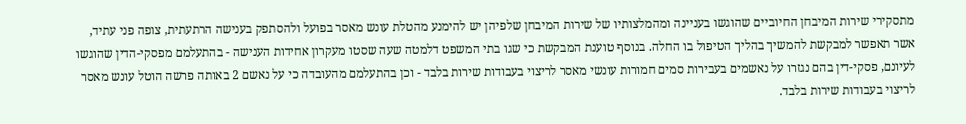מתסקירי שירות המיבחן החיוביים שהוגשו בעניינה ומהמלצותיו של שירות המיבחן שלפיהן יש להימנע מהטלת עונש מאסר בפועל ולהסתפק בענישה הרתעתית, צופה פני עתיד, אשר תאפשר למבקשת להמשיך בהליך הטיפול בו החלה. בנוסף טוענת המבקשת כי שגו בתי המשפט דלמטה שעה שסטו מעקרון אחידות הענישה - בהתעלמם מפסקי-הדין שהוגשו לעיונם, פסקי-דין בהם נגזרו על נאשמים בעבירות סמים חמורות עונשי מאסר לריצוי בעבודות שירות בלבד - וכן בהתעלמם מהעובדה כי על נאשם 2 באותה פרשה הוטל עונש מאסר לריצוי בעבודות שירות בלבד.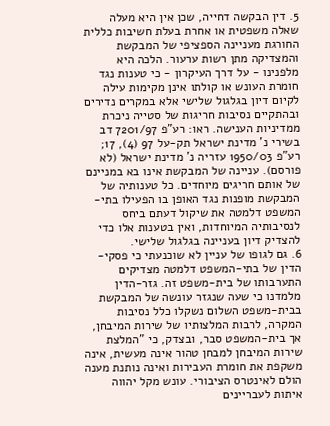5. דין הבקשה דחייה, שכן אין היא מעלה שאלה משפטית או אחרת בעלת חשיבות כללית החורגת מעניינה הספציפי של המבקשת והמצדיקה מתן רשות ערעור. הלכה היא מלפנינו - על דרך העיקרון - כי טענות נגד חומרת העונש או קולתו אינן מקימות עילה לקיום דיון בגלגול שלישי אלא במקרים נדירים ובהתקיים נסיבות חריגות של סטייה ניכרת ממדיניות הענישה. ראו: רע"פ 7201/97 דב בשירי נ' מדינת ישראל תק-על 97 (4), 17; רע"פ 1950/03 עזריה נ' מדינת ישראל (לא פורסם). עניינה של המבקשת אינו בא במניינם של אותם חריגים מיוחדים. כל טענותיה של המבקשת מופנות נגד האופן בו הפעילו בתי-המשפט דלמטה את שיקול דעתם ביחס לנסיבותיה המיוחדות, ואין בטענות אלו כדי להצדיק דיון בעניינה בגלגול שלישי.
6. גם לגופו של עניין לא שוכנעתי כי פסקי-הדין של בתי-המשפט דלמטה מצדיקים התערבותו של בית-משפט זה. גזר-הדין מלמדנו כי שעה שנגזר עונשה של המבקשת בבית-משפט השלום נשקלו כלל נסיבות המקרה, לרבות המלצותיו של שירות המיבחן, אך בית-המשפט סבר, ובצדק, כי "המלצת שירות המיבחן למבחן טהור אינה מעשית, אינה משקפת את חומרת העבירות ואינה נותנת מענה הולם לאינטרס הציבורי. עונש מקל יהווה איתות לעבריינים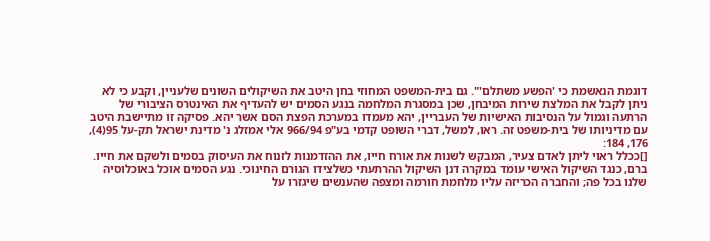דוגמת הנאשמת כי 'הפשע משתלם'". גם בית-המשפט המחוזי בחן היטב את השיקולים השונים שלעניין, וקבע כי לא ניתן לקבל את המלצת שירות המיבחן, שכן במסגרת המלחמה בנגע הסמים יש להעדיף את האינטרס הציבורי של הרתעה וגמול על הנסיבות האישיות של העבריין, יהא מעמדו במערכת הפצת הסם אשר יהא. פסיקה זו מתיישבת היטב עם מדיניותו של בית-משפט זה. ראו, למשל, דברי השופט קדמי בע"פ 966/94 אלי אמזלג נ' מדינת ישראל תק-על 95(4), 176, 184:
[]ככלל ראוי ליתן לאדם צעיר, המבקש לשנות את אורח חייו, את ההזדמנות לזנוח את העיסוק בסמים ולשקם את חייו.
ברם, כנגד השיקול האישי עומד במקרה דנן השיקול ההרתעתי כשלצידו הגורם החינוכי. נגע הסמים אוכל באוכלוסיה שלנו בכל פה; והחברה הכריזה עליו מלחמת חורמה ומצפה שהענשים שיגזרו על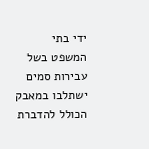ידי בתי המשפט בשל עבירות סמים ישתלבו במאבק הכולל להדברת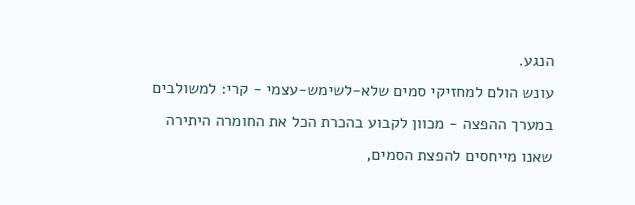הנגע.
עונש הולם למחזיקי סמים שלא-לשימש-עצמי - קרי: למשולבים במערך ההפצה - מכוון לקבוע בהכרת הכל את החומרה היתירה שאנו מייחסים להפצת הסמים,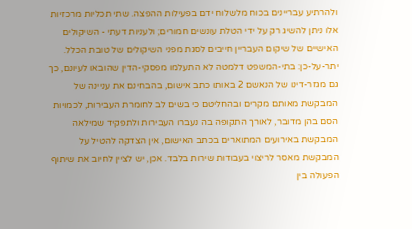ולהרתיע עבריינים בכוח מלשלוח ידם בפעילות ההפצה. שתי תכליות מרכזיות אלו ניתן להשיג רק על ידי הטלת עונשים חמורים; ולעניות דעתי - השיקולים האישיים של שיקום העבריין חייבים לסגת מפני השיקולים של טובת הכלל.
יתר-על-כן: בתי-המשפט דלמטה לא התעלמו מפסקי-הדין שהובאו לעיונם, כך גם מגזר-דינו של הנאשם 2 באותו כתב אישום, בהבחינם את עניינה של המבקשת מאותם מקרים ובהחליטם כי בשים לב לחומרת העבירות, לכמויות הסם בהן מדובר, לאורך התקופה בה נעברו העבירות ולתפקיד שמילאה המבקשת באירועים המתוארים בכתב האישום, אין הצדקה להטיל על המבקשת מאסר לריצוי בעבודות שירות בלבד. אכן, יש לציין לחיוב את שיתוף הפעולה בין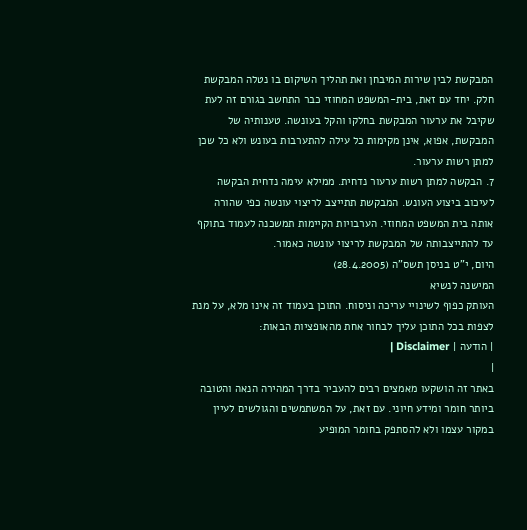המבקשת לבין שירות המיבחן ואת תהליך השיקום בו נטלה המבקשת חלק. יחד עם זאת, בית-המשפט המחוזי כבר התחשב בגורם זה לעת שקיבל את ערעור המבקשת בחלקו והקל בעונשה. טענותיה של המבקשת, אפוא, אינן מקימות כל עילה להתערבות בעונש ולא כל שכן למתן רשות ערעור.
7. הבקשה למתן רשות ערעור נדחית. ממילא עימה נדחית הבקשה לעיכוב ביצוע העונש. המבקשת תתייצב לריצוי עונשה כפי שהורה אותה בית המשפט המחוזי. הערבויות הקיימות תמשכנה לעמוד בתוקף עד להתייצבותה של המבקשת לריצוי עונשה כאמור.
היום, י"ט בניסן תשס"ה (28.4.2005)
המישנה לנשיא
העותק כפוף לשינויי עריכה וניסוח. התוכן בעמוד זה אינו מלא, על מנת לצפות בכל התוכן עליך לבחור אחת מהאופציות הבאות:
| הודעה | Disclaimer |
|
באתר זה הושקעו מאמצים רבים להעביר בדרך המהירה הנאה והטובה ביותר חומר ומידע חיוני. עם זאת, על המשתמשים והגולשים לעיין במקור עצמו ולא להסתפק בחומר המופיע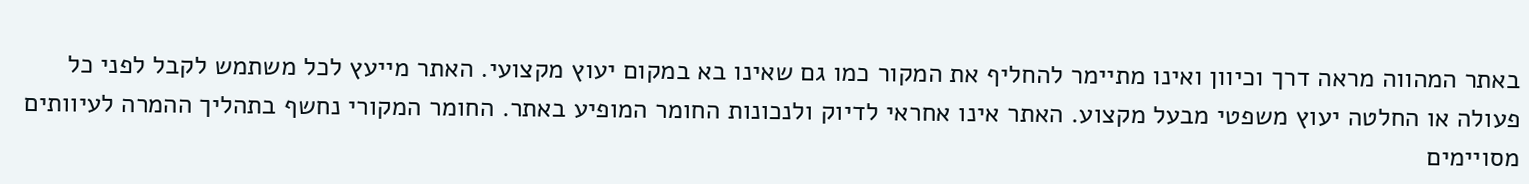באתר המהווה מראה דרך וכיוון ואינו מתיימר להחליף את המקור כמו גם שאינו בא במקום יעוץ מקצועי. האתר מייעץ לכל משתמש לקבל לפני כל פעולה או החלטה יעוץ משפטי מבעל מקצוע. האתר אינו אחראי לדיוק ולנכונות החומר המופיע באתר. החומר המקורי נחשף בתהליך ההמרה לעיוותים מסויימים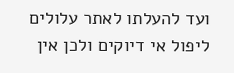ועד להעלתו לאתר עלולים ליפול אי דיוקים ולכן אין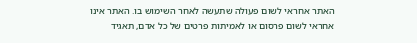האתר אחראי לשום פעולה שתעשה לאחר השימוש בו. האתר אינו אחראי לשום פרסום או לאמיתות פרטים של כל אדם, תאגיד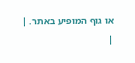או גוף המופיע באתר. |
|